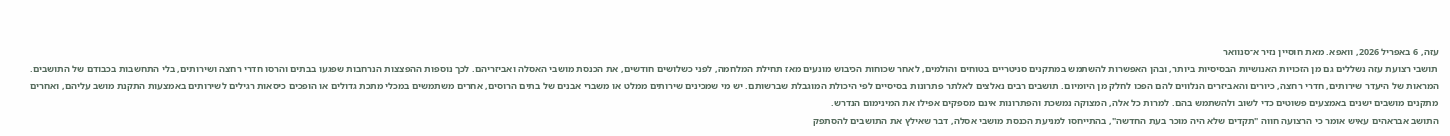עזה, 6 באפריל 2026, וואפא. מאת חוסיין נזיר א־סנוואר
תושבי רצועת עזה נשללים גם מן הזכויות האנושיות הבסיסיות ביותר, ובהן האפשרות להשתמש במתקנים סניטריים בטוחים והולמים, לאחר שכוחות הכיבוש מונעים מאז תחילת המלחמה, לפני כשלושים חודשים, את הכנסת מושבי האסלה ואביזריהם. לכך נוספות ההפצצות הנרחבות שפגעו בבתים והרסו חדרי רחצה ושירותים, בלי התחשבות בכבודם של התושבים.
המראות של היעדר שירותים, חדרי רחצה, כיורים והאביזרים הנלווים להם הפכו לחלק מן היומיום. תושבים רבים נאלצים לאלתר פתרונות בסיסיים לפי היכולת המוגבלת שברשותם. יש מי שמכינים שירותים ממלט או משברי אבנים של בתים הרוסים, אחרים משתמשים במכלי מתכת גדולים או הופכים כיסאות רגילים לשירותים באמצעות התקנת מושב עליהם, ואחרים מתקנים מושבים ישנים באמצעים פשוטים כדי לשוב ולהשתמש בהם. למרות כל אלה, המצוקה נמשכת והפתרונות אינם מספקים אפילו את המינימום הנדרש.
התושב אבראהים עאיש אומר כי הרצועה חווה "תקדים שלא היה מוכר בעת החדשה", בהתייחסו למניעת הכנסת מושבי אסלה, דבר שאילץ את התושבים להסתפק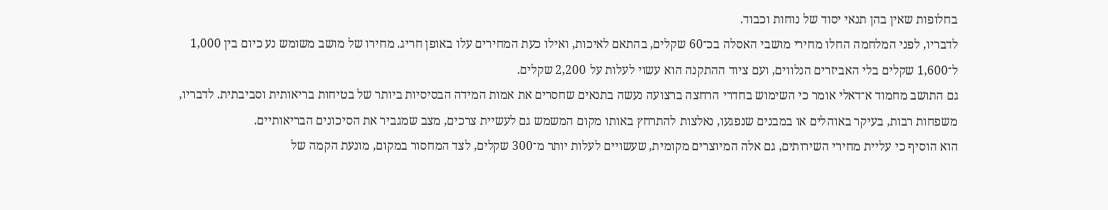בחלופות שאין בהן תנאי יסוד של נוחות וכבוד.
לדבריו, לפני המלחמה החלו מחירי מושבי האסלה בכ־60 שקלים, בהתאם לאיכות, ואילו כעת המחירים עלו באופן חריג. מחירו של מושב משומש נע כיום בין 1,000 ל־1,600 שקלים בלי האביזרים הנלווים, ועם ציוד ההתקנה הוא עשוי לעלות על 2,200 שקלים.
גם התושב מחמוד א־דאלי אומר כי השימוש בחדרי הרחצה ברצועה נעשה בתנאים שחסרים את אמות המידה הבסיסיות ביותר של בטיחות בריאותית וסביבתית. לדבריו, משפחות רבות, בעיקר באוהלים או במבנים שנפגעו, נאלצות להתרחץ באותו מקום המשמש גם לעשיית צרכים, מצב שמגביר את הסיכונים הבריאותיים.
הוא הוסיף כי עליית מחירי השירותים, גם אלה המיוצרים מקומית, שעשויים לעלות יותר מ־300 שקלים, לצד המחסור במקום, מונעת הקמה של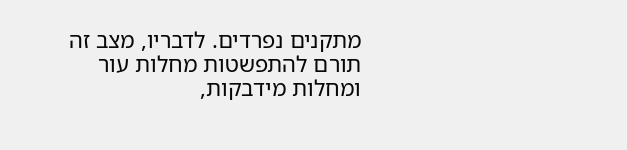מתקנים נפרדים. לדבריו, מצב זה תורם להתפשטות מחלות עור ומחלות מידבקות,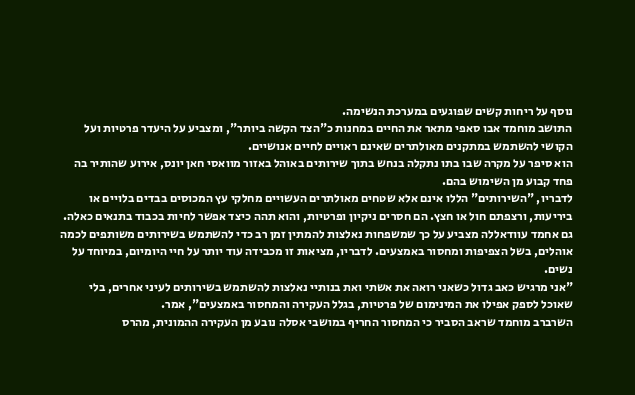נוסף על ריחות קשים שפוגעים במערכת הנשימה.
התושב מוחמד אבו סאפי מתאר את החיים במחנות כ"הצד הקשה ביותר", ומצביע על היעדר פרטיות ועל הקושי להשתמש במתקנים מאולתרים שאינם ראויים לחיים אנושיים.
הוא סיפר על מקרה שבו בתו נתקלה בנחש בתוך שירותים באוהל באזור מוואסי חאן יונס, אירוע שהותיר בה פחד קבוע מן השימוש בהם.
לדבריו, "השירותים" הללו אינם אלא שטחים מאולתרים העשויים מחלקי עץ המכוסים בבדים בלויים או ביריעות, ורצפתם חול או חצץ. הם חסרים ניקיון ופרטיות, והוא תהה כיצד אפשר לחיות בכבוד בתנאים כאלה.
גם אחמד עוודאללה מצביע על כך שמשפחות נאלצות להמתין זמן רב כדי להשתמש בשירותים משותפים לכמה אוהלים, בשל הצפיפות ומחסור באמצעים. לדבריו, מציאות זו מכבידה עוד יותר על חיי היומיום, במיוחד על נשים.
"אני מרגיש כאב גדול כשאני רואה את אשתי ואת בנותיי נאלצות להשתמש בשירותים לעיני אחרים, בלי שאוכל לספק אפילו את המינימום של פרטיות, בגלל העקירה והמחסור באמצעים", אמר.
השרברב מוחמד שראב הסביר כי המחסור החריף במושבי אסלה נובע מן העקירה ההמונית, מהרס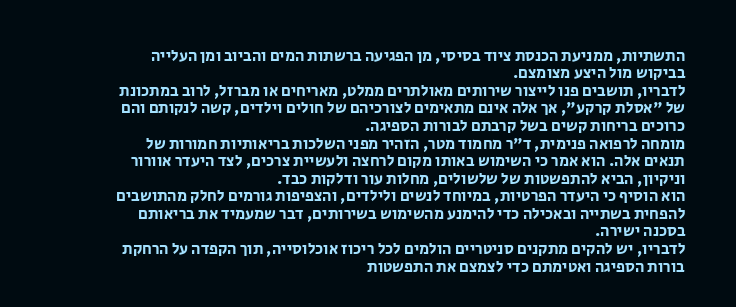התשתיות, ממניעת הכנסת ציוד בסיסי, מן הפגיעה ברשתות המים והביוב ומן העלייה בביקוש מול היצע מצומצם.
לדבריו, תושבים פנו לייצור שירותים מאולתרים ממלט, מאריחים או מברזל, לרוב במתכונת של "אסלת קרקע", אך אלה אינם מתאימים לצורכיהם של חולים וילדים, קשה לנקותם והם כרוכים בריחות קשים בשל קרבתם לבורות הספיגה.
מומחה לרפואה פנימית, ד"ר מחמוד מטר, הזהיר מפני השלכות בריאותיות חמורות של תנאים אלה. הוא אמר כי השימוש באותו מקום לרחצה ולעשיית צרכים, לצד היעדר אוורור וניקיון, הביא להתפשטות של שלשולים, מחלות עור ודלקות כבד.
הוא הוסיף כי היעדר הפרטיות, במיוחד לנשים ולילדים, והצפיפות גורמים לחלק מהתושבים להפחית בשתייה ובאכילה כדי להימנע מהשימוש בשירותים, דבר שמעמיד את בריאותם בסכנה ישירה.
לדבריו, יש להקים מתקנים סניטריים הולמים לכל ריכוז אוכלוסייה, תוך הקפדה על הרחקת בורות הספיגה ואטימתם כדי לצמצם את התפשטות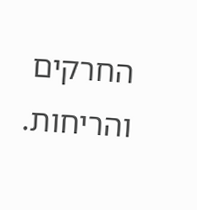החרקים והריחות.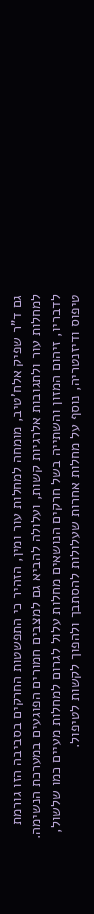גם ד"ר שפיק אלח'טיב, מומחה למחלות עור ומין, הזהיר כי התפשטות החרקים בסביבה הזו גורמת למחלות עור ולתגובות אלרגיות קשות, ועלולה להביא גם למצבים חמורים הפוגעים במערכת הנשימה.
לדבריו, זיהום המזון והשתייה בשל חרקים הנושאים מחלות עלול לגרום למחלות מעיים כמו שלשול, טיפוס ודיזנטריה, נוסף על מחלות אחרות שעלולות להסתבך ולהפוך לקשות לטיפול.